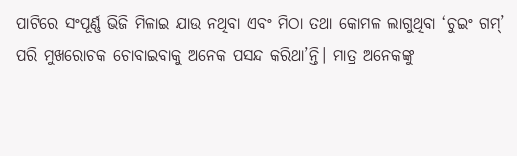ପାଟିରେ ସଂପୂର୍ଣ୍ଣ ଭିଜି ମିଳାଇ ଯାଉ ନଥିବା ଏବଂ ମିଠା ତଥା କୋମଳ ଲାଗୁଥିବା ‘ଚୁଇଂ ଗମ୍’ ପରି ମୁଖରୋଚକ ଚୋବାଇବାକୁ ଅନେକ ପସନ୍ଦ କରିଥା’ନ୍ତି। ମାତ୍ର ଅନେକଙ୍କୁ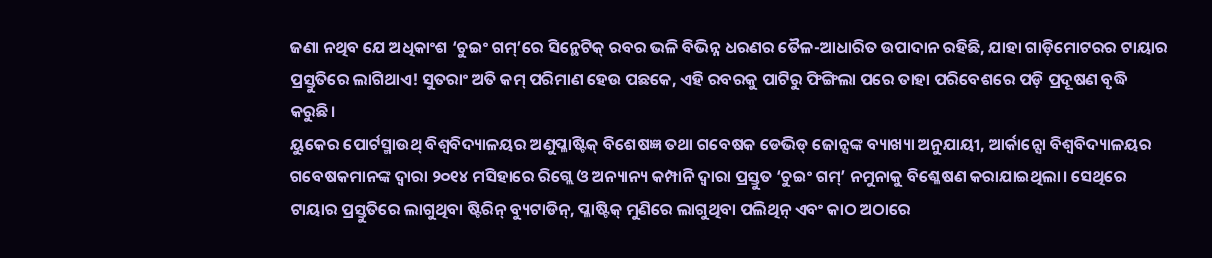ଜଣା ନଥିବ ଯେ ଅଧିକାଂଶ ‘ଚୁଇଂ ଗମ୍’ରେ ସିନ୍ଥେଟିକ୍ ରବର ଭଳି ବିଭିନ୍ନ ଧରଣର ତୈଳ-ଆଧାରିତ ଉପାଦାନ ରହିଛି, ଯାହା ଗାଡ଼ିମୋଟରର ଟାୟାର ପ୍ରସ୍ତୁତିରେ ଲାଗିଥାଏ! ସୁତରାଂ ଅତି କମ୍ ପରିମାଣ ହେଉ ପଛକେ, ଏହି ରବରକୁ ପାଟିରୁ ଫିଙ୍ଗିଲା ପରେ ତାହା ପରିବେଶରେ ପଡ଼ି ପ୍ରଦୂଷଣ ବୃଦ୍ଧି କରୁଛି।
ୟୁକେର ପୋର୍ଟସ୍ମାଉଥ୍ ବିଶ୍ବବିଦ୍ୟାଳୟର ଅଣୁପ୍ଳାଷ୍ଟିକ୍ ବିଶେଷଜ୍ଞ ତଥା ଗବେଷକ ଡେଭିଡ୍ ଜୋନ୍ସଙ୍କ ବ୍ୟାଖ୍ୟା ଅନୁଯାୟୀ, ଆର୍କାନ୍ସୋ ବିଶ୍ବବିଦ୍ୟାଳୟର ଗବେଷକମାନଙ୍କ ଦ୍ବାରା ୨୦୧୪ ମସିହାରେ ରିଗ୍ଲେ ଓ ଅନ୍ୟାନ୍ୟ କମ୍ପାନି ଦ୍ବାରା ପ୍ରସ୍ତୁତ ‘ଚୁଇଂ ଗମ୍’ ନମୁନାକୁ ବିଶ୍ଳେଷଣ କରାଯାଇଥିଲା। ସେଥିରେ ଟାୟାର ପ୍ରସ୍ତୁତିରେ ଲାଗୁଥିବା ଷ୍ଟିରିନ୍ ବ୍ୟୁଟାଡିନ୍, ପ୍ଳାଷ୍ଟିକ୍ ମୁଣିରେ ଲାଗୁଥିବା ପଲିଥିନ୍ ଏବଂ କାଠ ଅଠାରେ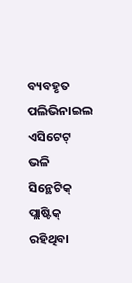ବ୍ୟବହୃତ ପଲିଭିନାଇଲ ଏସିଟେଟ୍ ଭଳି ସିନ୍ଥେଟିକ୍ ପ୍ଲାଷ୍ଟିକ୍ ରହିଥିବା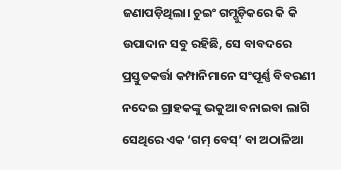ଜଣାପଡ଼ିଥିଲା। ଚୁଇଂ ଗମ୍ଗୁଡ଼ିକରେ କି କି ଉପାଦାନ ସବୁ ରହିଛି, ସେ ବାବଦରେ ପ୍ରସ୍ତୁତକର୍ତ୍ତା କମ୍ପାନିମାନେ ସଂପୂର୍ଣ୍ଣ ବିବରଣୀ ନଦେଇ ଗ୍ରାହକଙ୍କୁ ଭକୁଆ ବନାଇବା ଲାଗି ସେଥିରେ ଏକ ‘ଗମ୍ ବେସ୍’ ବା ଅଠାଳିଆ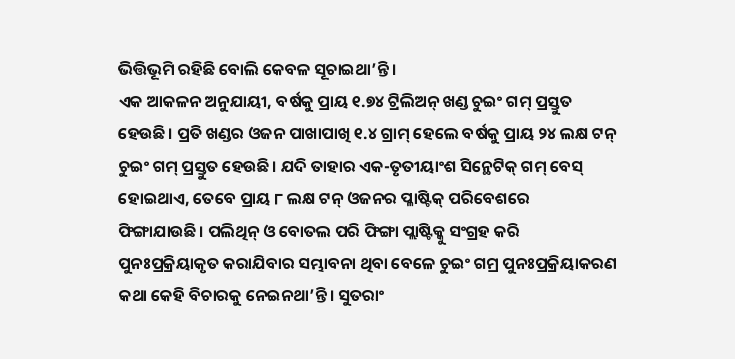ଭିତ୍ତିଭୂମି ରହିଛି ବୋଲି କେବଳ ସୂଚାଇଥା’ନ୍ତି।
ଏକ ଆକଳନ ଅନୁଯାୟୀ, ବର୍ଷକୁ ପ୍ରାୟ ୧.୭୪ ଟ୍ରିଲିଅନ୍ ଖଣ୍ଡ ଚୁଇଂ ଗମ୍ ପ୍ରସ୍ତୁତ ହେଉଛି। ପ୍ରତି ଖଣ୍ଡର ଓଜନ ପାଖାପାଖି ୧.୪ ଗ୍ରାମ୍ ହେଲେ ବର୍ଷକୁ ପ୍ରାୟ ୨୪ ଲକ୍ଷ ଟନ୍ ଚୁଇଂ ଗମ୍ ପ୍ରସ୍ତୁତ ହେଉଛି। ଯଦି ତାହାର ଏକ-ତୃତୀୟାଂଶ ସିନ୍ଥେଟିକ୍ ଗମ୍ ବେସ୍ ହୋଇଥାଏ, ତେବେ ପ୍ରାୟ ୮ ଲକ୍ଷ ଟନ୍ ଓଜନର ପ୍ଳାଷ୍ଟିକ୍ ପରିବେଶରେ ଫିଙ୍ଗାଯାଉଛି। ପଲିଥିନ୍ ଓ ବୋତଲ ପରି ଫିଙ୍ଗା ପ୍ଲାଷ୍ଟିକ୍କୁ ସଂଗ୍ରହ କରି ପୁନଃପ୍ରକ୍ରିୟାକୃତ କରାଯିବାର ସମ୍ଭାବନା ଥିବା ବେଳେ ଚୁଇଂ ଗମ୍ର ପୁନଃପ୍ରକ୍ରିୟାକରଣ କଥା କେହି ବିଚାରକୁ ନେଇନଥା’ନ୍ତି। ସୁତରାଂ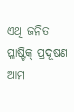ଏଥି ଜନିତ ପ୍ଳାଷ୍ଟିକ୍ ପ୍ରଦୂଷଣ ଆମ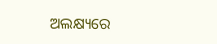ଅଲକ୍ଷ୍ୟରେ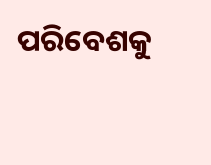ପରିବେଶକୁ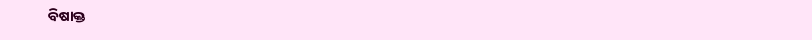ବିଷାକ୍ତ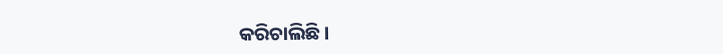କରିଚାଲିଛି।